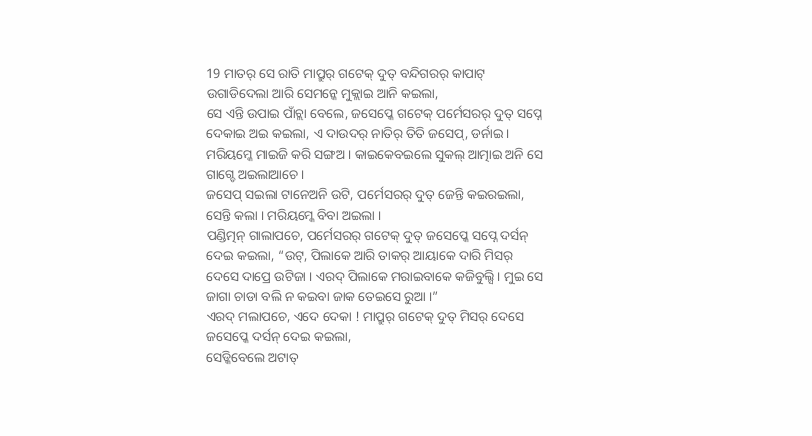19 ମାତର୍ ସେ ରାତି ମାପ୍ରୁର୍ ଗଟେକ୍ ଦୁତ୍ ବନ୍ଦିଗରର୍ କାପାଟ୍ ଉଗାଡିଦେଲା ଆରି ସେମନ୍କେ ମୁକ୍ଲାଇ ଆନି କଇଲା,
ସେ ଏନ୍ତି ଉପାଇ ପାଁଚ୍ଲା ବେଲେ, ଜସେପ୍କେ ଗଟେକ୍ ପର୍ମେସରର୍ ଦୁତ୍ ସପ୍ନେ ଦେକାଇ ଅଇ କଇଲା, ଏ ଦାଉଦର୍ ନାତିର୍ ତିତି ଜସେପ୍, ଡର୍ନାଇ । ମରିୟମ୍କେ ମାଇଜି କରି ସଙ୍ଗଅ । କାଇକେବଇଲେ ସୁକଲ୍ ଆତ୍ମାଇ ଅନି ସେ ଗାଗ୍ଡେ ଅଇଲାଆଚେ ।
ଜସେପ୍ ସଇଲା ଟାନେଅନି ଉଟି, ପର୍ମେସରର୍ ଦୁତ୍ ଜେନ୍ତି କଇରଇଲା, ସେନ୍ତି କଲା । ମରିୟମ୍କେ ବିବା ଅଇଲା ।
ପଣ୍ଡିତ୍ମନ୍ ଗାଲାପଚେ, ପର୍ମେସରର୍ ଗଟେକ୍ ଦୁତ୍ ଜସେପ୍କେ ସପ୍ନେ ଦର୍ସନ୍ ଦେଇ କଇଲା, “ଉଟ୍, ପିଲାକେ ଆରି ତାକର୍ ଆୟାକେ ଦାରି ମିସର୍ ଦେସେ ଦାପ୍ରେ ଉଟିଜା । ଏରଦ୍ ପିଲାକେ ମରାଇବାକେ କଜିବୁଲ୍ସି । ମୁଇ ସେ ଜାଗା ଚାଡା ବଲି ନ କଇବା ଜାକ ତେଇସେ ରୁଆ ।”
ଏରଦ୍ ମଲାପଚେ, ଏଦେ ଦେକା ! ମାପ୍ରୁର୍ ଗଟେକ୍ ଦୁତ୍ ମିସର୍ ଦେସେ ଜସେପ୍କେ ଦର୍ସନ୍ ଦେଇ କଇଲା,
ସେଡ୍କିବେଲେ ଅଟାତ୍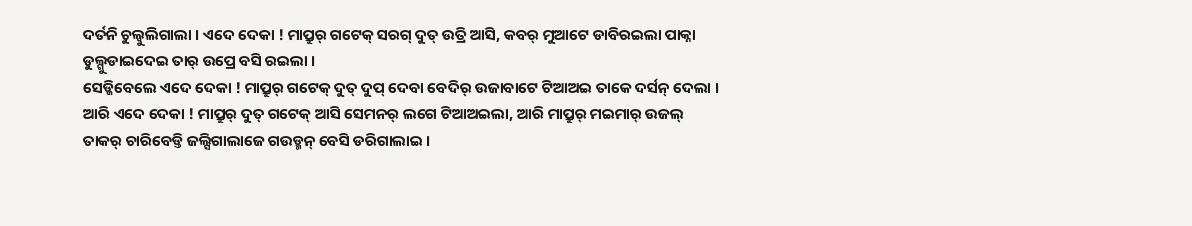ଦର୍ତନି ଚୁଲ୍ବୁଲିଗାଲା । ଏଦେ ଦେକା ! ମାପ୍ରୁର୍ ଗଟେକ୍ ସରଗ୍ ଦୁତ୍ ଉତ୍ରି ଆସି, କବର୍ ମୁଆଟେ ଡାବିରଇଲା ପାକ୍ନା ଡୁଲ୍ଗୁଡାଇଦେଇ ତାର୍ ଉପ୍ରେ ବସି ରଇଲା ।
ସେଡ୍କିବେଲେ ଏଦେ ଦେକା ! ମାପ୍ରୁର୍ ଗଟେକ୍ ଦୁତ୍ ଦୁପ୍ ଦେବା ବେଦିର୍ ଉଜାବାଟେ ଟିଆଅଇ ତାକେ ଦର୍ସନ୍ ଦେଲା ।
ଆରି ଏଦେ ଦେକା ! ମାପ୍ରୁର୍ ଦୁତ୍ ଗଟେକ୍ ଆସି ସେମନର୍ ଲଗେ ଟିଆଅଇଲା, ଆରି ମାପ୍ରୁର୍ ମଇମାର୍ ଉଜଲ୍ ତାକର୍ ଚାରିବେଡ୍ତି ଜଲ୍ସିଗାଲାଜେ ଗଉଡ୍ମନ୍ ବେସି ଡରିଗାଲାଇ ।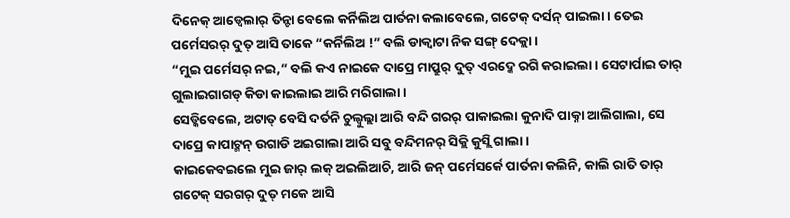ଦିନେକ୍ ଆଡ୍ବେଲାର୍ ତିନ୍ଟା ବେଲେ କର୍ନିଲିଅ ପାର୍ତନା କଲାବେଲେ, ଗଟେକ୍ ଦର୍ସନ୍ ପାଇଲା । ତେଇ ପର୍ମେସରର୍ ଦୁତ୍ ଆସି ତାକେ “କର୍ନିଲିଅ !” ବଲି ଡାକ୍ବାଟା ନିକ ସଙ୍ଗ୍ ଦେକ୍ଲା ।
“ମୁଇ ପର୍ମେସର୍ ନଇ,” ବଲି କଏ ନାଇକେ ଦାପ୍ରେ ମାପ୍ରୁର୍ ଦୁତ୍ ଏରଦ୍କେ ରଗି କରାଇଲା । ସେଟାର୍ପାଇ ତାର୍ ଗୁଲାଇଗାଗଡ୍ କିଡା କାଇଲାଇ ଆରି ମରିଗାଲା ।
ସେଡ୍କିବେଲେ, ଅଟାତ୍ ବେସି ଦର୍ତନି ଚୁଲ୍ବୁଲ୍ଲା ଆରି ବନ୍ଦି ଗରର୍ ପାକାଇଲା କୁନାଦି ପାକ୍ନା ଆଲିଗାଲା, ସେ ଦାପ୍ରେ କାପାଟ୍ମନ୍ ଉଗାଡି ଅଇଗାଲା ଆରି ସବୁ ବନ୍ଦିମନର୍ ସିକ୍ଲି କୁସ୍ଲି ଗାଲା ।
କାଇକେବଇଲେ ମୁଇ ଜାର୍ ଲକ୍ ଅଇଲିଆଚି, ଆରି ଜନ୍ ପର୍ମେସର୍କେ ପାର୍ତନା କଲିନି, କାଲି ରାତି ତାର୍ ଗଟେକ୍ ସରଗର୍ ଦୁତ୍ ମକେ ଆସି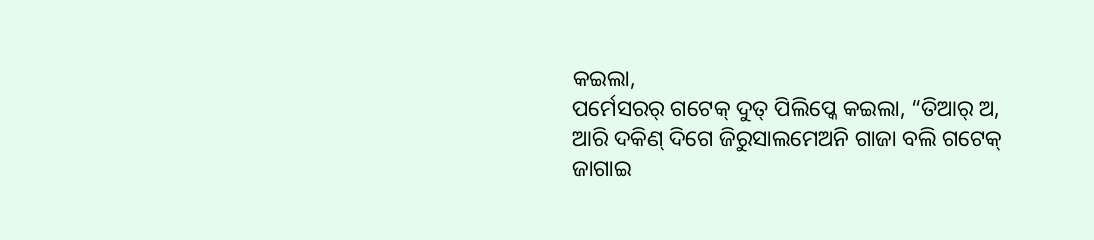କଇଲା,
ପର୍ମେସରର୍ ଗଟେକ୍ ଦୁତ୍ ପିଲିପ୍କେ କଇଲା, “ତିଆର୍ ଅ, ଆରି ଦକିଣ୍ ଦିଗେ ଜିରୁସାଲମେଅନି ଗାଜା ବଲି ଗଟେକ୍ ଜାଗାଇ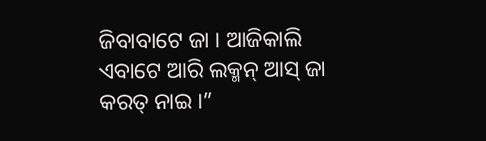ଜିବାବାଟେ ଜା । ଆଜିକାଲି ଏବାଟେ ଆରି ଲକ୍ମନ୍ ଆସ୍ ଜା କରତ୍ ନାଇ ।”